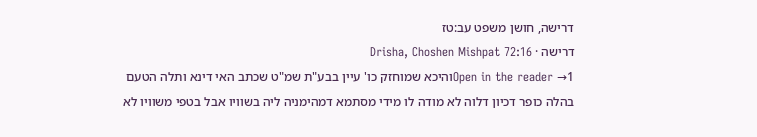דרישה, חושן משפט עב:טז
דרישה · Drisha, Choshen Mishpat 72:16
Open in the reader →1והיכא שמוחזק כו' עיין בבע"ת שמ"ט שכתב האי דינא ותלה הטעם בהלה כופר דכיון דלוה לא מודה לו מידי מסתמא דמהימניה ליה בשוויו אבל בטפי משוויו לא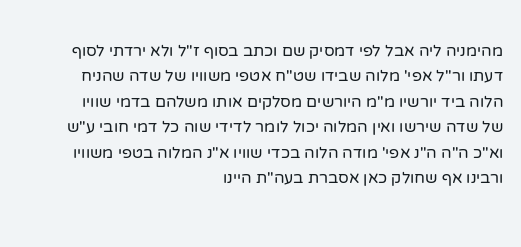מהימניה ליה אבל לפי דמסיק שם וכתב בסוף ז"ל ולא ירדתי לסוף דעתו ור"ל אפי' מלוה שבידו שט"ח אטפי משוויו של שדה שהניח הלוה ביד יורשיו מ"מ היורשים מסלקים אותו משלהם בדמי שוויו של שדה שירשו ואין המלוה יכול לומר לדידי שוה כל דמי חובי ע"ש וא"כ ה"ה ה"נ אפי' מודה הלוה בכדי שוויו א"נ המלוה בטפי משוויו ורבינו אף שחולק כאן אסברת בעה"ת היינו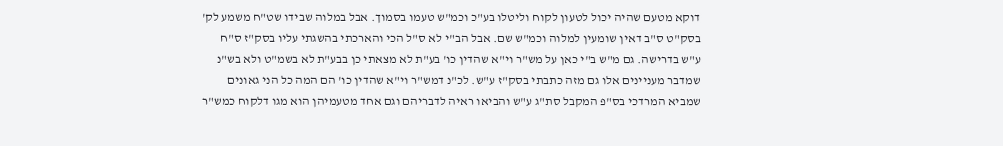דוקא מטעם שהיה יכול לטעון לקוח וליטלו בע"כ וכמ"ש טעמו בסמוך. אבל במלוה שבידו שט"ח משמע לק' בסק"ט ס"ב דאין שומעין למלוה וכמ"ש שם. אבל הב"י לא ס"ל הכי והארכתי בהשגתי עליו בסק"ז ס"ח ע"ש בדרישה. גם מ"ש ב"י כאן על מש"ר וי"א שהדין כו' בע"ת לא מצאתי כן בבע"ת לא בשמ"ט ולא בש"נ שמדבר מעניינים אלו גם מזה כתבתי בסק"ז ע"ש. לכ"נ דמש"ר וי"א שהדין כו' הם המה כל הני גאונים שמביא המרדכי בס"פ המקבל סת"ג ע"ש והביאו ראיה לדבריהם וגם אחד מטעמיהן הוא מגו דלקוח כמש"ר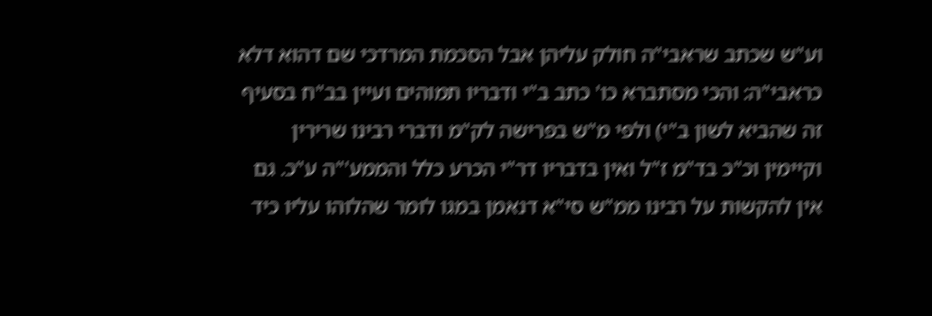וע"ש שכתב שראבי"ה חולק עליהן אבל הסכמת המרדכי שם דהוא דלא כראבי"ה: והכי מסתברא כו' כתב ב"י ודבריו תמוהים ועיין בב"ח בסעיף זה שהביא לשון ב"י) ולפי מ"ש בפרישה לק"מ ודברי רבינו שרירין וקיימין וכ"כ בד"מ ז"ל ואין בדבריו דר"י הכרע כלל והממע'"ה ע"כ. גם אין להקשות על רבינו ממ"ש סי"א דנאמן במגו לומר שהלוהו עליו כיד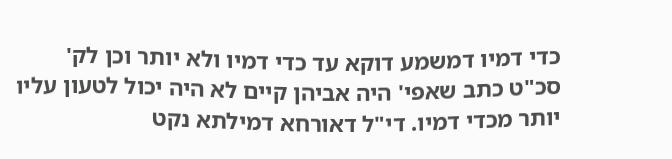כדי דמיו דמשמע דוקא עד כדי דמיו ולא יותר וכן לק' סכ"ט כתב שאפי' היה אביהן קיים לא היה יכול לטעון עליו יותר מכדי דמיו. די"ל דאורחא דמילתא נקט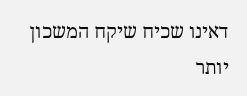דאינו שכיח שיקח המשכון יותר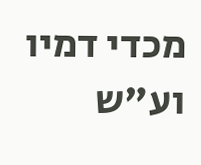מכדי דמיו וע"ש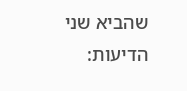שהביא שני הדיעות: